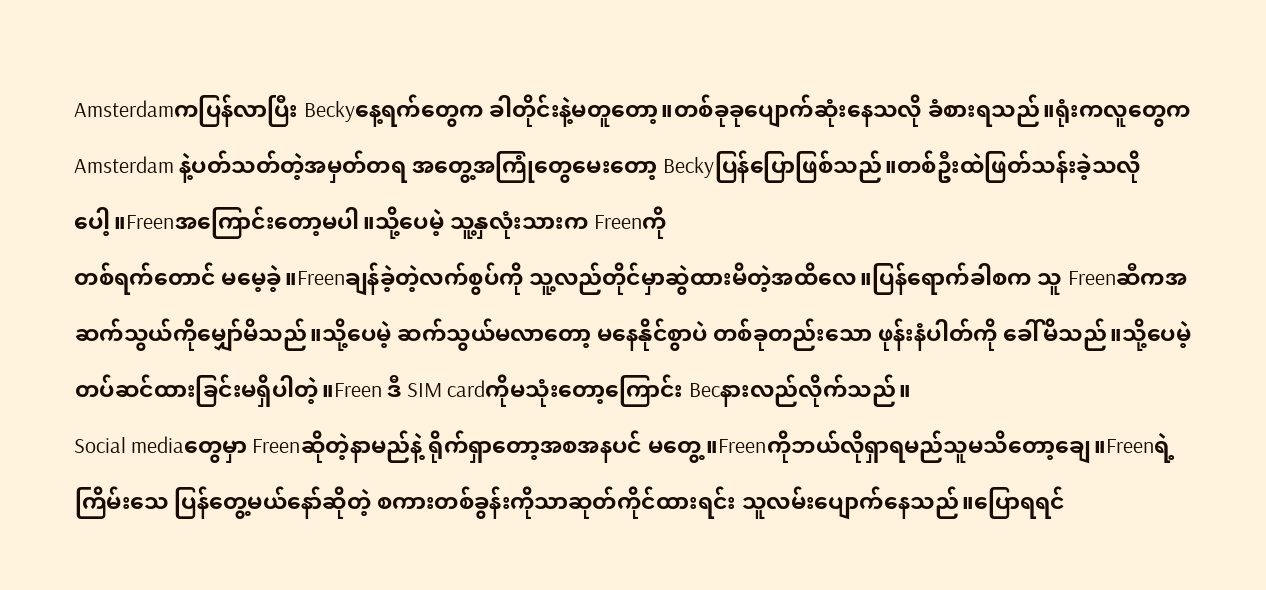Amsterdamကပြန်လာပြီး Beckyနေ့ရက်တွေက ခါတိုင်းနဲ့မတူတော့။တစ်ခုခုပျောက်ဆုံးနေသလို ခံစားရသည်။ရုံးကလူတွေက Amsterdam နဲ့ပတ်သတ်တဲ့အမှတ်တရ အတွေ့အကြုံတွေမေးတော့ Beckyပြန်ပြောဖြစ်သည်။တစ်ဦးထဲဖြတ်သန်းခဲ့သလိုပေါ့။Freenအကြောင်းတော့မပါ။သို့ပေမဲ့ သူ့နှလုံးသားက Freenကို
တစ်ရက်တောင် မမေ့ခဲ့။Freenချန်ခဲ့တဲ့လက်စွပ်ကို သူ့လည်တိုင်မှာဆွဲထားမိတဲ့အထိလေ။ပြန်ရောက်ခါစက သူ Freenဆီကအဆက်သွယ်ကိုမျှော်မိသည်။သို့ပေမဲ့ ဆက်သွယ်မလာတော့ မနေနိုင်စွာပဲ တစ်ခုတည်းသော ဖုန်းနံပါတ်ကို ခေါ်မိသည်။သို့ပေမဲ့တပ်ဆင်ထားခြင်းမရှိပါတဲ့။Freen ဒီ SIM cardကိုမသုံးတော့ကြောင်း Becနားလည်လိုက်သည်။
Social mediaတွေမှာ Freenဆိုတဲ့နာမည်နဲ့ ရိုက်ရှာတော့အစအနပင် မတွေ့။Freenကိုဘယ်လိုရှာရမည်သူမသိတော့ချေ။Freenရဲ့ကြိမ်းသေ ပြန်တွေ့မယ်နော်ဆိုတဲ့ စကားတစ်ခွန်းကိုသာဆုတ်ကိုင်ထားရင်း သူလမ်းပျောက်နေသည်။ပြောရရင်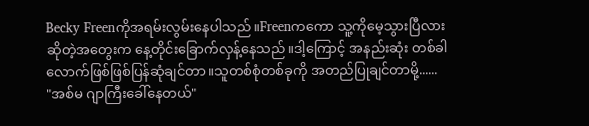Becky Freenကိုအရမ်းလွမ်းနေပါသည်။Freenကကော သူ့ကိုမေ့သွားပြီလားဆိုတဲ့အတွေးက နေ့တိုင်းခြောက်လှန့်နေသည်။ဒါ့ကြောင့် အနည်းဆုံး တစ်ခါလောက်ဖြစ်ဖြစ်ပြန်ဆုံချင်တာ။သူတစ်စုံတစ်ခုကို အတည်ပြုချင်တာမို့......
"အစ်မ ဂျာကြီးခေါ်နေတယ်"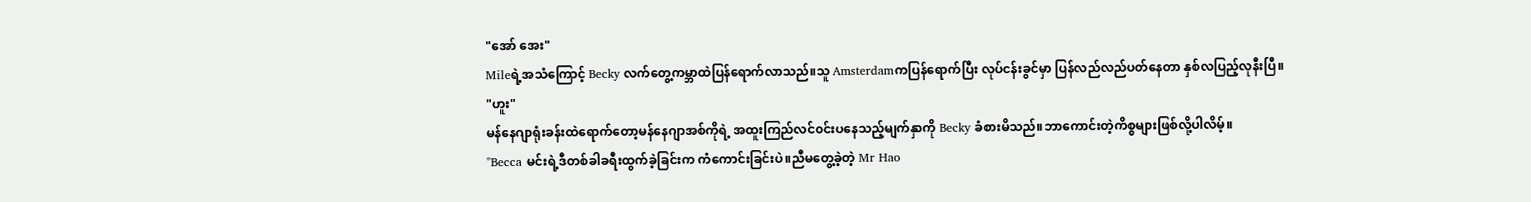"အော် အေး"
Mileရဲ့အသံကြောင့် Becky လက်တွေ့ကမ္ဘာထဲပြန်ရောက်လာသည်။သူ Amsterdamကပြန်ရောက်ပြီး လုပ်ငန်းခွင်မှာ ပြန်လည်လည်ပတ်နေတာ နှစ်လပြည့်လုနီးပြီ။
"ဟူး"
မန်နေဂျာရုံးခန်းထဲရောက်တော့မန်နေဂျာအစ်ကိုရဲ့ အထူးကြည်လင်၀င်းပနေသည့်မျက်နှာကို Becky ခံစားမိသည်။ဘာကောင်းတဲ့ကိစ္စများဖြစ်လို့ပါလိမ့်။
"Becca မင်းရဲ့ဒီတစ်ခါခရီးထွက်ခဲ့ခြင်းက ကံကောင်းခြင်းပဲ။ညီမတွေ့ခဲ့တဲ့ Mr Hao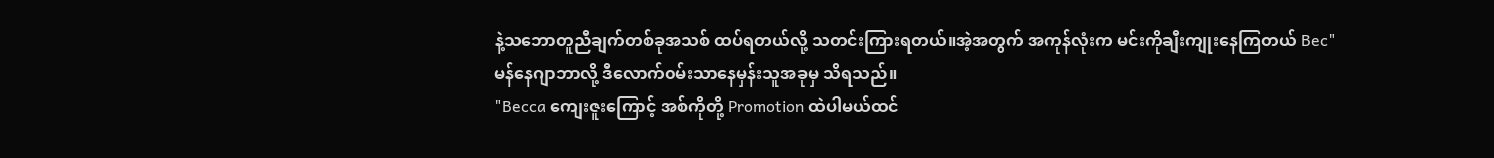နဲ့သဘောတူညီချက်တစ်ခုအသစ် ထပ်ရတယ်လို့ သတင်းကြားရတယ်။အဲ့အတွက် အကုန်လုံးက မင်းကိုချီးကျုးနေကြတယ် Bec"
မန်နေဂျာဘာလို့ ဒီလောက်၀မ်းသာနေမှန်းသူအခုမှ သိရသည်။
"Becca ကျေးဇူးကြောင့် အစ်ကိုတို့ Promotion ထဲပါမယ်ထင်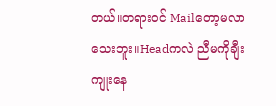တယ်။တရား၀င် Mailတော့မလာသေးဘူး။Headကလဲ ညီမကိုချီးကျုးနေ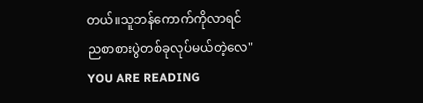တယ်။သူဘန်ကောက်ကိုလာရင်
ညစာစားပွဲတစ်ခုလုပ်မယ်တဲ့လေ"
YOU ARE READING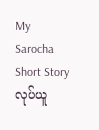My Sarocha
Short Storyလုပ်ယူ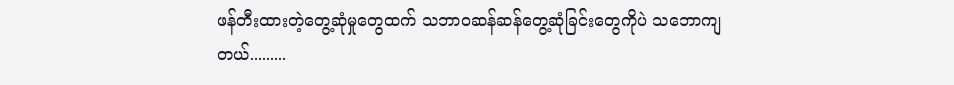ဖန်တီးထားတဲ့တွေ့ဆုံမှုတွေထက် သဘာ၀ဆန်ဆန်တွေ့ဆုံခြင်းတွေကိုပဲ သဘောကျတယ်.........